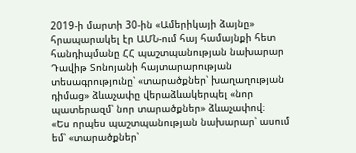2019-ի մարտի 30-ին «Ամերիկայի ձայնը» հրապարակել էր ԱՄՆ-ում հայ համայնքի հետ հանդիպմանը ՀՀ պաշտպանության նախարար Դավիթ Տոնոյանի հայտարարության տեսագրությունը՝ «տարածքներ՝ խաղաղության դիմաց» ձևաչափը վերաձևակերպել «նոր պատերազմ՝ նոր տարածքներ» ձևաչափով։
«Ես որպես պաշտպանության նախարար՝ ասում եմ՝ «տարածքներ՝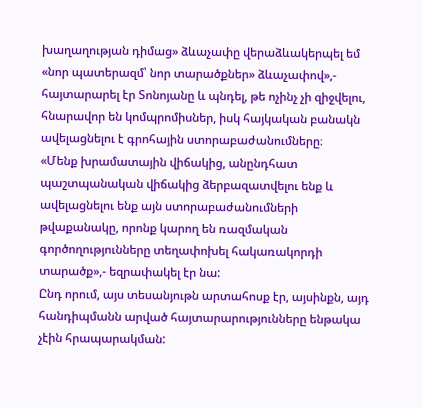խաղաղության դիմաց» ձևաչափը վերաձևակերպել եմ «նոր պատերազմ՝ նոր տարածքներ» ձևաչափով»,- հայտարարել էր Տոնոյանը և պնդել, թե ոչինչ չի զիջվելու, հնարավոր են կոմպրոմիսներ, իսկ հայկական բանակն ավելացնելու է գրոհային ստորաբաժանումները։
«Մենք խրամատային վիճակից, անընդհատ պաշտպանական վիճակից ձերբազատվելու ենք և ավելացնելու ենք այն ստորաբաժանումների թվաքանակը, որոնք կարող են ռազմական գործողությունները տեղափոխել հակառակորդի տարածք»,- եզրափակել էր նա:
Ընդ որում, այս տեսանյութն արտահոսք էր, այսինքն, այդ հանդիպմանն արված հայտարարությունները ենթակա չէին հրապարակման: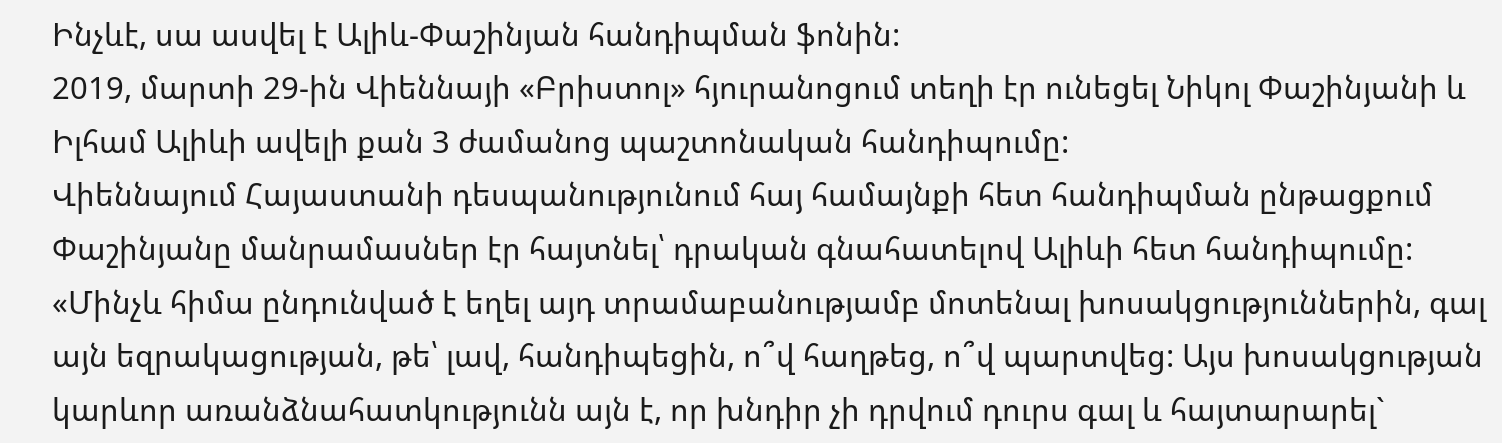Ինչևէ, սա ասվել է Ալիև-Փաշինյան հանդիպման ֆոնին:
2019, մարտի 29-ին Վիեննայի «Բրիստոլ» հյուրանոցում տեղի էր ունեցել Նիկոլ Փաշինյանի և Իլհամ Ալիևի ավելի քան 3 ժամանոց պաշտոնական հանդիպումը:
Վիեննայում Հայաստանի դեսպանությունում հայ համայնքի հետ հանդիպման ընթացքում Փաշինյանը մանրամասներ էր հայտնել՝ դրական գնահատելով Ալիևի հետ հանդիպումը:
«Մինչև հիմա ընդունված է եղել այդ տրամաբանությամբ մոտենալ խոսակցություններին, գալ այն եզրակացության, թե՝ լավ, հանդիպեցին, ո՞վ հաղթեց, ո՞վ պարտվեց: Այս խոսակցության կարևոր առանձնահատկությունն այն է, որ խնդիր չի դրվում դուրս գալ և հայտարարել`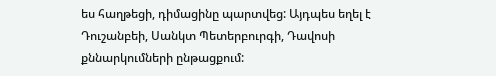ես հաղթեցի, դիմացինը պարտվեց: Այդպես եղել է Դուշանբեի, Սանկտ Պետերբուրգի, Դավոսի քննարկումների ընթացքում: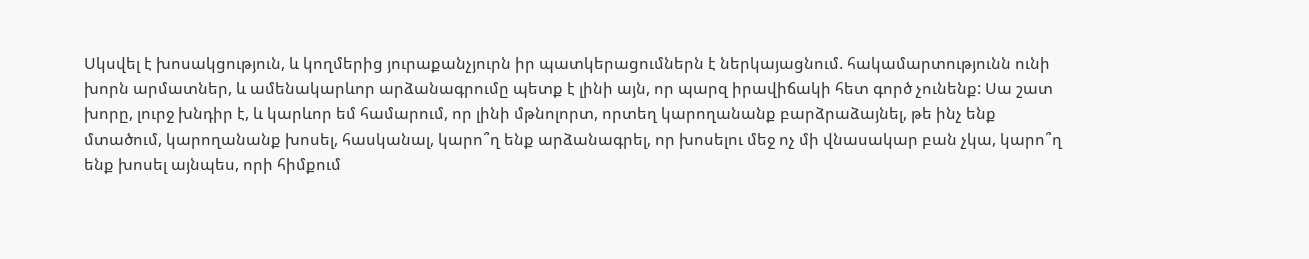Սկսվել է խոսակցություն, և կողմերից յուրաքանչյուրն իր պատկերացումներն է ներկայացնում. հակամարտությունն ունի խորն արմատներ, և ամենակարևոր արձանագրումը պետք է լինի այն, որ պարզ իրավիճակի հետ գործ չունենք: Սա շատ խորը, լուրջ խնդիր է, և կարևոր եմ համարում, որ լինի մթնոլորտ, որտեղ կարողանանք բարձրաձայնել, թե ինչ ենք մտածում, կարողանանք խոսել, հասկանալ, կարո՞ղ ենք արձանագրել, որ խոսելու մեջ ոչ մի վնասակար բան չկա, կարո՞ղ ենք խոսել այնպես, որի հիմքում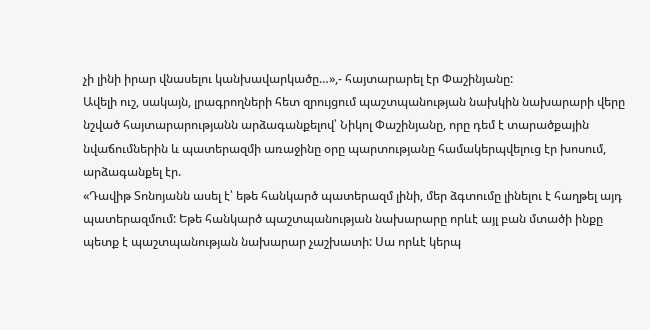չի լինի իրար վնասելու կանխավարկածը…»,- հայտարարել էր Փաշինյանը:
Ավելի ուշ, սակայն, լրագրողների հետ զրույցում պաշտպանության նախկին նախարարի վերը նշված հայտարարությանն արձագանքելով՝ Նիկոլ Փաշինյանը, որը դեմ է տարածքային նվաճումներին և պատերազմի առաջինը օրը պարտությանը համակերպվելուց էր խոսում, արձագանքել էր.
«Դավիթ Տոնոյանն ասել է՝ եթե հանկարծ պատերազմ լինի, մեր ձգտումը լինելու է հաղթել այդ պատերազմում: Եթե հանկարծ պաշտպանության նախարարը որևէ այլ բան մտածի ինքը պետք է պաշտպանության նախարար չաշխատի: Սա որևէ կերպ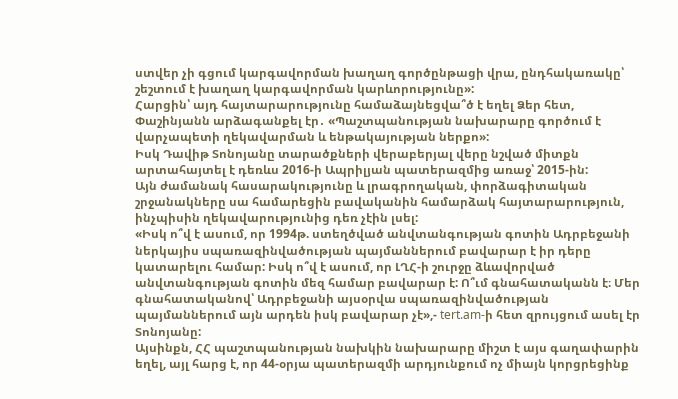ստվեր չի գցում կարգավորման խաղաղ գործընթացի վրա, ընդհակառակը՝ շեշտում է խաղաղ կարգավորման կարևորությունը»:
Հարցին՝ այդ հայտարարությունը համաձայնեցվա՞ծ է եղել Ձեր հետ, Փաշինյանն արձագանքել էր․ «Պաշտպանության նախարարը գործում է վարչապետի ղեկավարման և ենթակայության ներքո»:
Իսկ Դավիթ Տոնոյանը տարածքների վերաբերյալ վերը նշված միտքն արտահայտել է դեռևս 2016-ի Ապրիլյան պատերազմից առաջ՝ 2015-ին:
Այն ժամանակ հասարակությունը և լրագրողական, փորձագիտական շրջանակները սա համարեցին բավականին համարձակ հայտարարություն, ինչպիսին ղեկավարությունից դեռ չէին լսել:
«Իսկ ո՞վ է ասում, որ 1994թ. ստեղծված անվտանգության գոտին Ադրբեջանի ներկայիս սպառազինվածության պայմաններում բավարար է իր դերը կատարելու համար: Իսկ ո՞վ է ասում, որ ԼՂՀ-ի շուրջը ձևավորված անվտանգության գոտին մեզ համար բավարար է: Ո՞ւմ գնահատականն է։ Մեր գնահատականով՝ Ադրբեջանի այսօրվա սպառազինվածության պայմաններում այն արդեն իսկ բավարար չէ»,- tert.am-ի հետ զրույցում ասել էր Տոնոյանը:
Այսինքն, ՀՀ պաշտպանության նախկին նախարարը միշտ է այս գաղափարին եղել, այլ հարց է, որ 44-օրյա պատերազմի արդյունքում ոչ միայն կորցրեցինք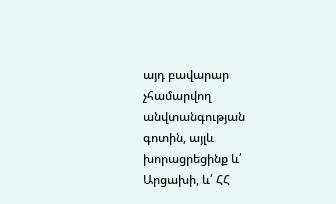այդ բավարար չհամարվող անվտանգության գոտին, այլև խորացրեցինք և՛ Արցախի, և՛ ՀՀ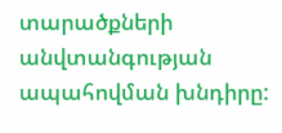տարածքների անվտանգության ապահովման խնդիրը: